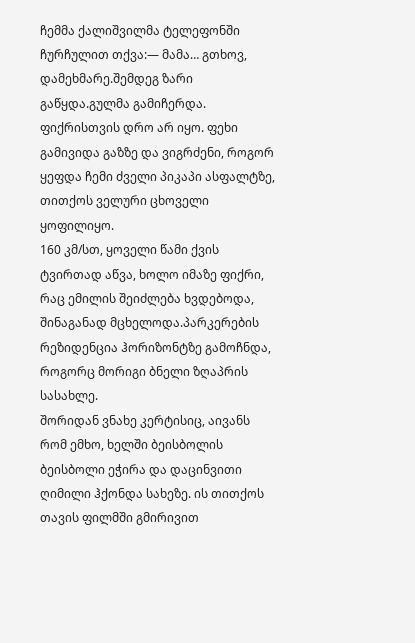ჩემმა ქალიშვილმა ტელეფონში ჩურჩულით თქვა:— მამა… გთხოვ, დამეხმარე.შემდეგ ზარი გაწყდა.გულმა გამიჩერდა. ფიქრისთვის დრო არ იყო. ფეხი გამივიდა გაზზე და ვიგრძენი, როგორ ყეფდა ჩემი ძველი პიკაპი ასფალტზე, თითქოს ველური ცხოველი ყოფილიყო.
160 კმ/სთ, ყოველი წამი ქვის ტვირთად აწვა, ხოლო იმაზე ფიქრი, რაც ემილის შეიძლება ხვდებოდა, შინაგანად მცხელოდა.პარკერების რეზიდენცია ჰორიზონტზე გამოჩნდა, როგორც მორიგი ბნელი ზღაპრის სასახლე.
შორიდან ვნახე კერტისიც, აივანს რომ ემხო, ხელში ბეისბოლის ბეისბოლი ეჭირა და დაცინვითი ღიმილი ჰქონდა სახეზე. ის თითქოს თავის ფილმში გმირივით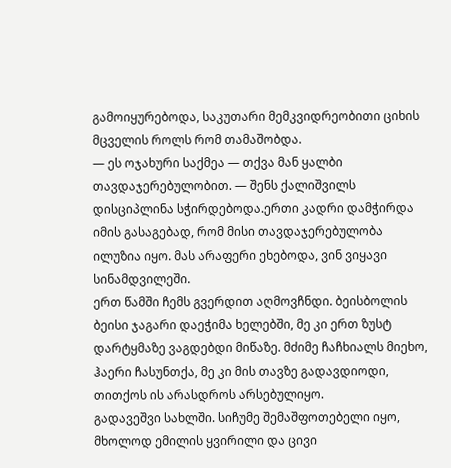გამოიყურებოდა, საკუთარი მემკვიდრეობითი ციხის მცველის როლს რომ თამაშობდა.
— ეს ოჯახური საქმეა — თქვა მან ყალბი თავდაჯერებულობით. — შენს ქალიშვილს დისციპლინა სჭირდებოდა.ერთი კადრი დამჭირდა იმის გასაგებად, რომ მისი თავდაჯერებულობა ილუზია იყო. მას არაფერი ეხებოდა, ვინ ვიყავი სინამდვილეში.
ერთ წამში ჩემს გვერდით აღმოვჩნდი. ბეისბოლის ბეისი ჯაგარი დაეჭიმა ხელებში, მე კი ერთ ზუსტ დარტყმაზე ვაგდებდი მიწაზე. მძიმე ჩაჩხიალს მიეხო, ჰაერი ჩასუნთქა, მე კი მის თავზე გადავდიოდი, თითქოს ის არასდროს არსებულიყო.
გადავეშვი სახლში. სიჩუმე შემაშფოთებელი იყო, მხოლოდ ემილის ყვირილი და ცივი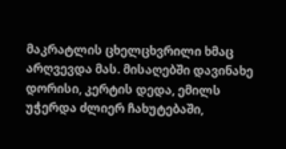მაკრატლის ცხელცხვრილი ხმაც არღვევდა მას. მისაღებში დავინახე დორისი, კერტის დედა, ემილს უჭერდა ძლიერ ჩახუტებაში,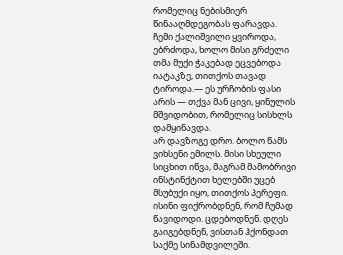რომელიც ნებისმიერ წინააღმდეგობას ფარავდა.
ჩემი ქალიშვილი ყვიროდა, ებრძოდა, ხოლო მისი გრძელი თმა მუქი ჭაკებად ეცვებოდა იატაკზე, თითქოს თავად ტიროდა.— ეს ურჩობის ფასი არის — თქვა მან ცივი, ყინულის მშვიდობით, რომელიც სისხლს დამყინავდა.
არ დავზოგე დრო. ბოლო წამს ვიხსენი ემილს. მისი სხეული სიცხით იწვა, მაგრამ მამობრივი ინსტინქტით ხელებში უცებ მსუბუქი იყო, თითქოს პერეფი. ისინი ფიქრობდნენ, რომ ჩუმად წავიდოდი. ცდებოდნენ. დღეს გაიგებდნენ, ვისთან ჰქონდათ საქმე სინამდვილეში.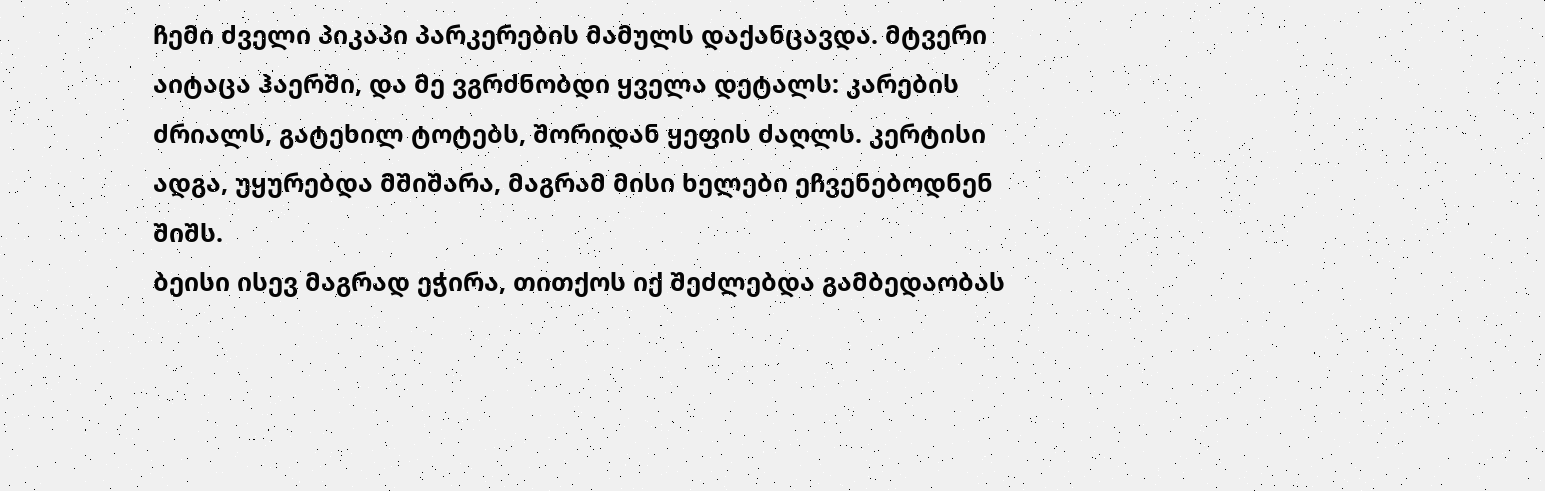ჩემი ძველი პიკაპი პარკერების მამულს დაქანცავდა. მტვერი აიტაცა ჰაერში, და მე ვგრძნობდი ყველა დეტალს: კარების ძრიალს, გატეხილ ტოტებს, შორიდან ყეფის ძაღლს. კერტისი ადგა, უყურებდა მშიშარა, მაგრამ მისი ხელები ეჩვენებოდნენ შიშს.
ბეისი ისევ მაგრად ეჭირა, თითქოს იქ შეძლებდა გამბედაობას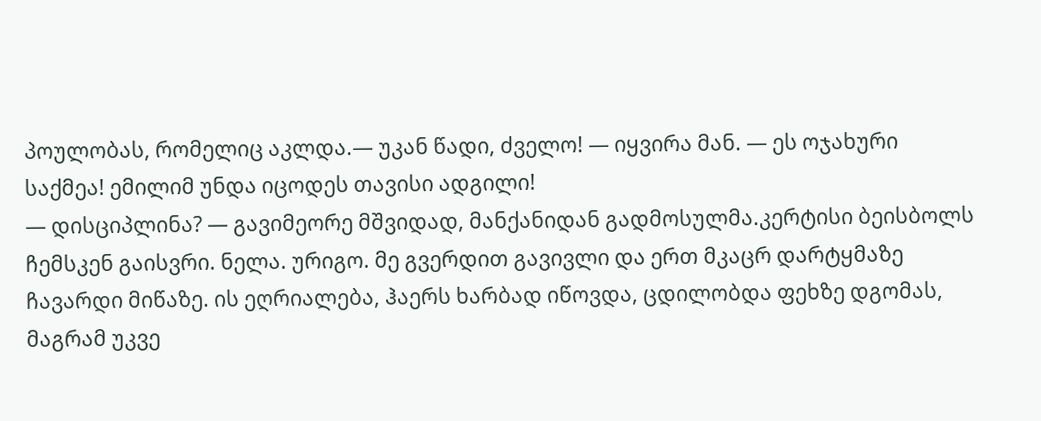პოულობას, რომელიც აკლდა.— უკან წადი, ძველო! — იყვირა მან. — ეს ოჯახური საქმეა! ემილიმ უნდა იცოდეს თავისი ადგილი!
— დისციპლინა? — გავიმეორე მშვიდად, მანქანიდან გადმოსულმა.კერტისი ბეისბოლს ჩემსკენ გაისვრი. ნელა. ურიგო. მე გვერდით გავივლი და ერთ მკაცრ დარტყმაზე ჩავარდი მიწაზე. ის ეღრიალება, ჰაერს ხარბად იწოვდა, ცდილობდა ფეხზე დგომას, მაგრამ უკვე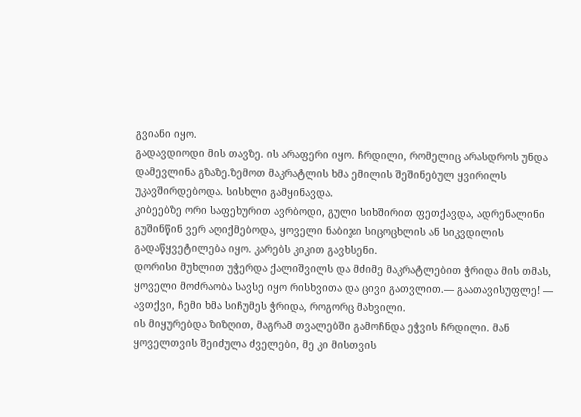გვიანი იყო.
გადავდიოდი მის თავზე. ის არაფერი იყო. ჩრდილი, რომელიც არასდროს უნდა დამევლინა გზაზე.ზემოთ მაკრატლის ხმა ემილის შეშინებულ ყვირილს უკავშირდებოდა. სისხლი გამყინავდა.
კიბეებზე ორი საფეხურით ავრბოდი, გული სიხშირით ფეთქავდა, ადრენალინი გუშინწინ ვერ აღიქმებოდა, ყოველი ნაბიჯი სიცოცხლის ან სიკვდილის გადაწყვეტილება იყო. კარებს კიკით გავხსენი.
დორისი მუხლით უჭერდა ქალიშვილს და მძიმე მაკრატლებით ჭრიდა მის თმას, ყოველი მოძრაობა სავსე იყო რისხვითა და ცივი გათვლით.— გაათავისუფლე! — ავთქვი, ჩემი ხმა სიჩუმეს ჭრიდა, როგორც მახვილი.
ის მიყურებდა ზიზღით, მაგრამ თვალებში გამოჩნდა ეჭვის ჩრდილი. მან ყოველთვის შეიძულა ძველები, მე კი მისთვის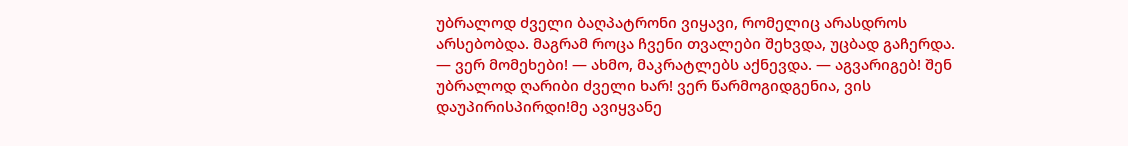უბრალოდ ძველი ბაღპატრონი ვიყავი, რომელიც არასდროს არსებობდა. მაგრამ როცა ჩვენი თვალები შეხვდა, უცბად გაჩერდა.
— ვერ მომეხები! — ახმო, მაკრატლებს აქნევდა. — აგვარიგებ! შენ უბრალოდ ღარიბი ძველი ხარ! ვერ წარმოგიდგენია, ვის დაუპირისპირდი!მე ავიყვანე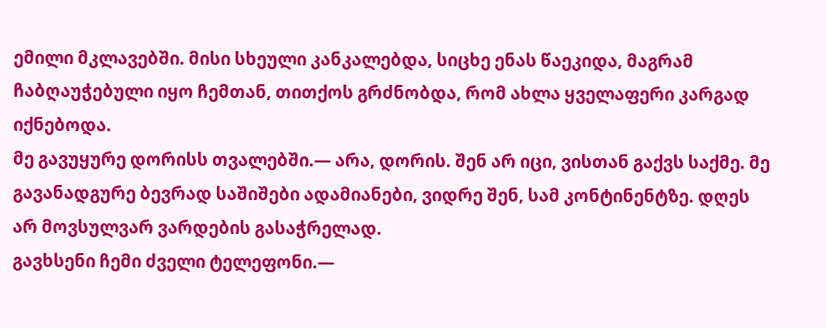ემილი მკლავებში. მისი სხეული კანკალებდა, სიცხე ენას წაეკიდა, მაგრამ ჩაბღაუჭებული იყო ჩემთან, თითქოს გრძნობდა, რომ ახლა ყველაფერი კარგად იქნებოდა.
მე გავუყურე დორისს თვალებში.— არა, დორის. შენ არ იცი, ვისთან გაქვს საქმე. მე გავანადგურე ბევრად საშიშები ადამიანები, ვიდრე შენ, სამ კონტინენტზე. დღეს არ მოვსულვარ ვარდების გასაჭრელად.
გავხსენი ჩემი ძველი ტელეფონი.—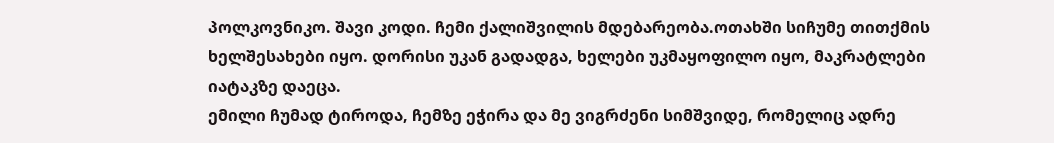პოლკოვნიკო. შავი კოდი. ჩემი ქალიშვილის მდებარეობა.ოთახში სიჩუმე თითქმის ხელშესახები იყო. დორისი უკან გადადგა, ხელები უკმაყოფილო იყო, მაკრატლები იატაკზე დაეცა.
ემილი ჩუმად ტიროდა, ჩემზე ეჭირა და მე ვიგრძენი სიმშვიდე, რომელიც ადრე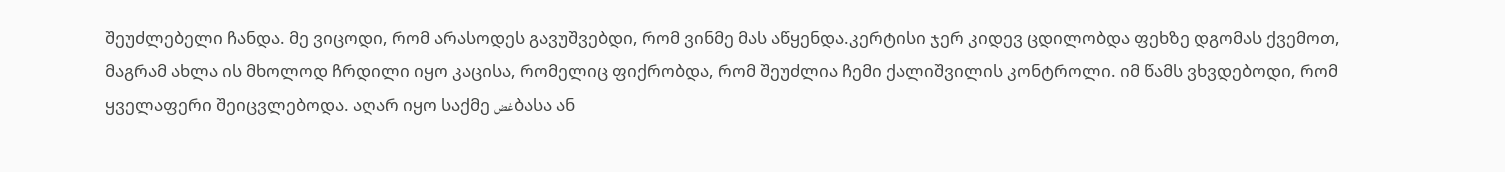შეუძლებელი ჩანდა. მე ვიცოდი, რომ არასოდეს გავუშვებდი, რომ ვინმე მას აწყენდა.კერტისი ჯერ კიდევ ცდილობდა ფეხზე დგომას ქვემოთ,
მაგრამ ახლა ის მხოლოდ ჩრდილი იყო კაცისა, რომელიც ფიქრობდა, რომ შეუძლია ჩემი ქალიშვილის კონტროლი. იმ წამს ვხვდებოდი, რომ ყველაფერი შეიცვლებოდა. აღარ იყო საქმე غضბასა ან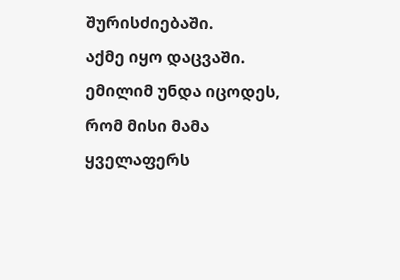შურისძიებაში.
აქმე იყო დაცვაში. ემილიმ უნდა იცოდეს, რომ მისი მამა ყველაფერს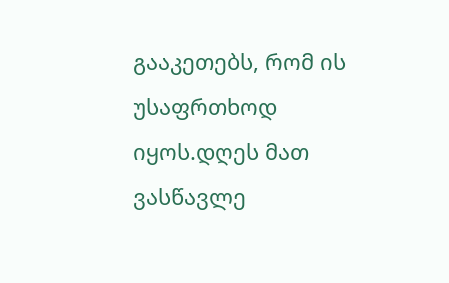გააკეთებს, რომ ის უსაფრთხოდ იყოს.დღეს მათ ვასწავლე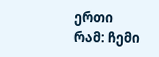ერთი რამ: ჩემი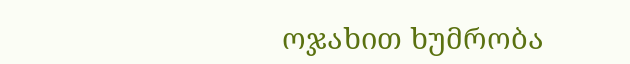ოჯახით ხუმრობა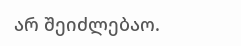არ შეიძლებაო.